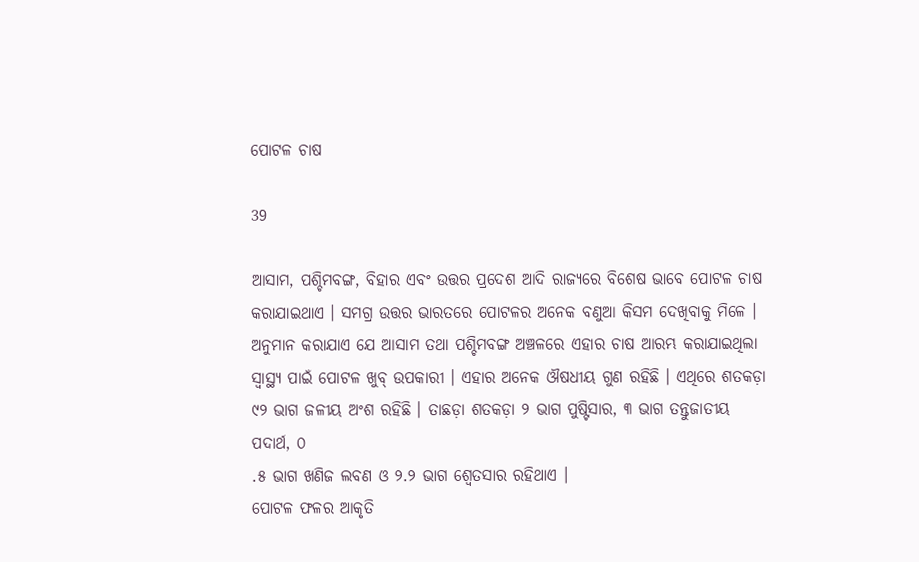ପୋଟଳ ଚାଷ

39

ଆସାମ, ପଶ୍ଚିମବଙ୍ଗ, ବିହାର ଏବଂ ଉତ୍ତର ପ୍ରଦେଶ ଆଦି ରାଜ୍ୟରେ ବିଶେଷ ଭାବେ ପୋଟଳ ଚାଷ କରାଯାଇଥାଏ । ସମଗ୍ର ଉତ୍ତର ଭାରତରେ ପୋଟଳର ଅନେକ ବଣୁଆ କିସମ ଦେଖିବାକୁ ମିଳେ । ଅନୁମାନ କରାଯାଏ ଯେ ଆସାମ ତଥା ପଶ୍ଚିମବଙ୍ଗ ଅଞ୍ଚଳରେ ଏହାର ଚାଷ ଆରମ୍ଭ କରାଯାଇଥିଲା ସ୍ୱାସ୍ଥ୍ୟ ପାଇଁ ପୋଟଳ ଖୁବ୍ ଉପକାରୀ । ଏହାର ଅନେକ ଔଷଧୀୟ ଗୁଣ ରହିଛି । ଏଥିରେ ଶତକଡ଼ା ୯୨ ଭାଗ ଜଳୀୟ ଅଂଶ ରହିଛି । ତାଛଡ଼ା ଶତକଡ଼ା ୨ ଭାଗ ପୁଷ୍ଟିସାର, ୩ ଭାଗ ତନ୍ତୁଜାତୀୟ ପଦାର୍ଥ, ୦
.୫ ଭାଗ ଖଣିଜ ଲବଣ ଓ ୨.୨ ଭାଗ ଶ୍ୱେତସାର ରହିଥାଏ ।
ପୋଟଳ ଫଳର ଆକୃତି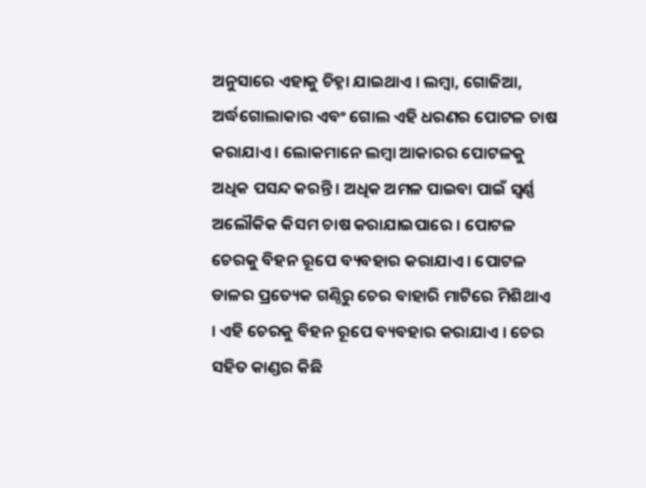ଅନୁସାରେ ଏହାକୁ ଚିହ୍ନା ଯାଇଥାଏ । ଲମ୍ବା, ଗୋଜିଆ, ଅର୍ଦ୍ଧଗୋଲାକାର ଏବଂ ଗୋଲ ଏହି ଧରଣର ପୋଟଳ ଚାଷ କରାଯାଏ । ଲୋକମାନେ ଲମ୍ବା ଆକାରର ପୋଟଳକୁ ଅଧିକ ପସନ୍ଦ କରନ୍ତି । ଅଧିକ ଅମଳ ପାଇବା ପାଇଁ ସ୍ୱର୍ଣ୍ଣ ଅଲୌକିକ କିସମ ଚାଷ କରାଯାଇପାରେ । ପୋଟଳ ଚେରକୁ ବିହନ ରୂପେ ବ୍ୟବହାର କରାଯାଏ । ପୋଟଳ ଡାଳର ପ୍ରତ୍ୟେକ ଗଣ୍ଠିରୁ ଚେର ବାହାରି ମାଟିରେ ମିଶିଥାଏ । ଏହି ଚେରକୁ ବିହନ ରୂପେ ବ୍ୟବହାର କରାଯାଏ । ଚେର ସହିତ କାଣ୍ଡର କିଛି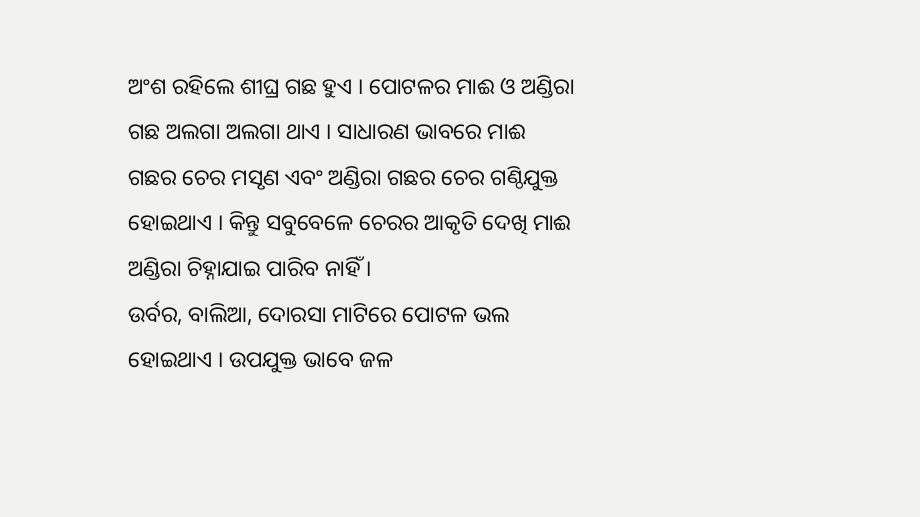ଅଂଶ ରହିଲେ ଶୀଘ୍ର ଗଛ ହୁଏ । ପୋଟଳର ମାଈ ଓ ଅଣ୍ଡିରା ଗଛ ଅଲଗା ଅଲଗା ଥାଏ । ସାଧାରଣ ଭାବରେ ମାଈ ଗଛର ଚେର ମସୃଣ ଏବଂ ଅଣ୍ଡିରା ଗଛର ଚେର ଗଣ୍ଠିଯୁକ୍ତ ହୋଇଥାଏ । କିନ୍ତୁ ସବୁବେଳେ ଚେରର ଆକୃତି ଦେଖି ମାଈ ଅଣ୍ଡିରା ଚିହ୍ନାଯାଇ ପାରିବ ନାହିଁ ।
ଉର୍ବର, ବାଲିଆ, ଦୋରସା ମାଟିରେ ପୋଟଳ ଭଲ ହୋଇଥାଏ । ଉପଯୁକ୍ତ ଭାବେ ଜଳ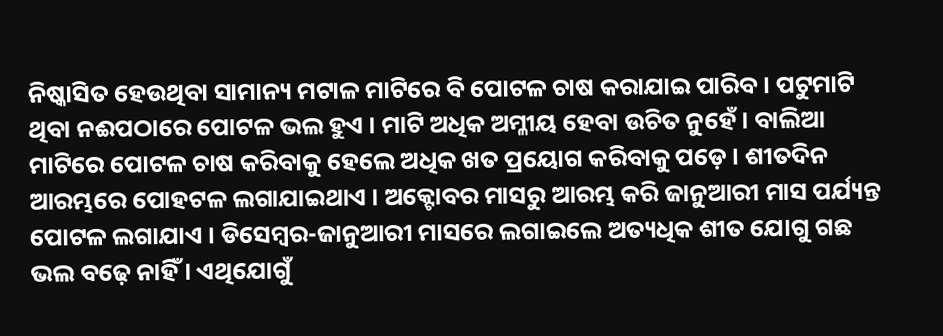ନିଷ୍କାସିତ ହେଉଥିବା ସାମାନ୍ୟ ମଟାଳ ମାଟିରେ ବି ପୋଟଳ ଚାଷ କରାଯାଇ ପାରିବ । ପଟୁମାଟି ଥିବା ନଈପଠାରେ ପୋଟଳ ଭଲ ହୁଏ । ମାଟି ଅଧିକ ଅମ୍ଳୀୟ ହେବା ଉଚିତ ନୁହେଁ । ବାଲିଆ ମାଟିରେ ପୋଟଳ ଚାଷ କରିବାକୁ ହେଲେ ଅଧିକ ଖତ ପ୍ରୟୋଗ କରିବାକୁ ପଡ଼େ । ଶୀତଦିନ ଆରମ୍ଭରେ ପୋହଟଳ ଲଗାଯାଇଥାଏ । ଅକ୍ଟୋବର ମାସରୁ ଆରମ୍ଭ କରି ଜାନୁଆରୀ ମାସ ପର୍ଯ୍ୟନ୍ତ ପୋଟଳ ଲଗାଯାଏ । ଡିସେମ୍ବର-ଜାନୁଆରୀ ମାସରେ ଲଗାଇଲେ ଅତ୍ୟଧିକ ଶୀତ ଯୋଗୁ ଗଛ ଭଲ ବଢ଼େ ନାହିଁ । ଏଥିଯୋଗୁଁ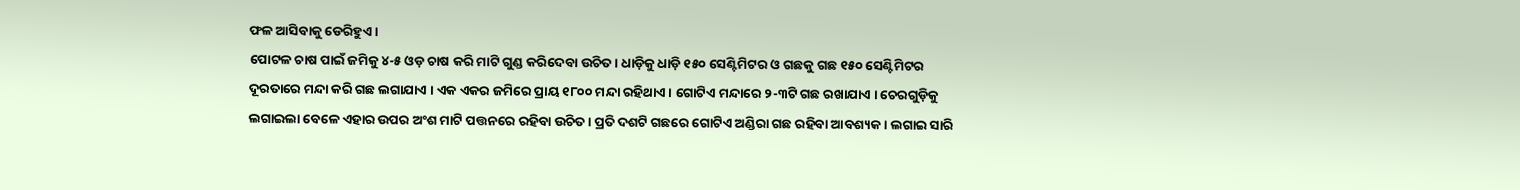ଫଳ ଆସିବାକୁ ଡେରିହୁଏ ।
ପୋଟଳ ଚାଷ ପାଇଁ ଜମିକୁ ୪-୫ ଓଡ଼ ଚାଷ କରି ମାଟି ଗୁଣ୍ଡ କରିଦେବା ଉଚିତ । ଧାଡ଼ିକୁ ଧାଡ଼ି ୧୫୦ ସେଣ୍ଟିମିଟର ଓ ଗଛକୁ ଗଛ ୧୫୦ ସେଣ୍ଟିମିଟର ଦୂରତାରେ ମନ୍ଦା କରି ଗଛ ଲଗାଯାଏ । ଏକ ଏକର ଜମିରେ ପ୍ରାୟ ୧୮୦୦ ମନ୍ଦା ରହିଥାଏ । ଗୋଟିଏ ମନ୍ଦାରେ ୨-୩ଟି ଗଛ ରଖାଯାଏ । ଚେରଗୁଡ଼ିକୁ ଲଗାଇଲା ବେଳେ ଏହାର ଉପର ଅଂଶ ମାଟି ପତ୍ତନରେ ରହିବା ଉଚିତ । ପ୍ରତି ଦଶଟି ଗଛରେ ଗୋଟିଏ ଅଣ୍ଡିରା ଗଛ ରହିବା ଆବଶ୍ୟକ । ଲଗାଇ ସାରି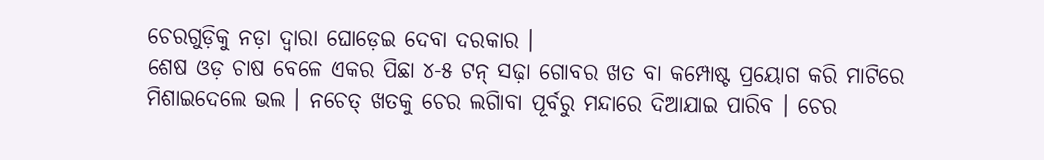ଚେରଗୁଡ଼ିକୁ ନଡ଼ା ଦ୍ୱାରା ଘୋଡ଼େଇ ଦେବା ଦରକାର ।
ଶେଷ ଓଡ଼ ଚାଷ ବେଳେ ଏକର ପିଛା ୪-୫ ଟନ୍ ସଢ଼ା ଗୋବର ଖତ ବା କମ୍ପୋଷ୍ଟ ପ୍ରୟୋଗ କରି ମାଟିରେ ମିଶାଇଦେଲେ ଭଲ । ନଚେତ୍ ଖତକୁ ଚେର ଲଗାିବା ପୂର୍ବରୁ ମନ୍ଦାରେ ଦିଆଯାଇ ପାରିବ । ଚେର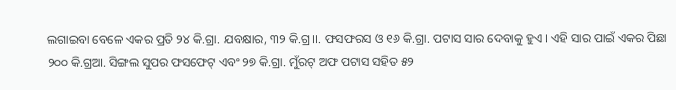ଲଗାଇବା ବେଳେ ଏକର ପ୍ରତି ୨୪ କି.ଗ୍ରା. ଯବକ୍ଷାର, ୩୨ କି.ଗ୍ର।।. ଫସଫରସ ଓ ୧୬ କି.ଗ୍ରା. ପଟାସ ସାର ଦେବାକୁ ହୁଏ । ଏହି ସାର ପାଇଁ ଏକର ପିଛା ୨୦୦ କି.ଗ୍ରଆ. ସିଙ୍ଗଲ ସୁପର ଫସଫେଟ୍ ଏବଂ ୨୭ କି.ଗ୍ରା. ମୁଁରଟ୍ ଅଫ ପଟାସ ସହିତ ୫୨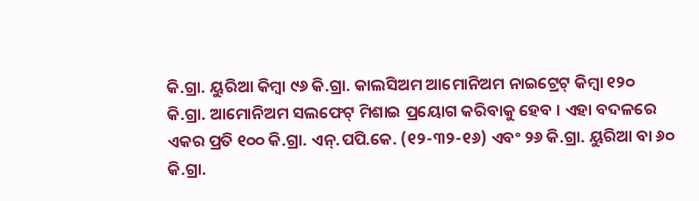କି.ଗ୍ରା. ୟୁରିଆ କିମ୍ବା ୯୬ କି.ଗ୍ରା. କାଲସିଅମ ଆମୋନିଅମ ନାଇଟ୍ରେଟ୍ କିମ୍ବା ୧୨୦ କି.ଗ୍ରା. ଆମୋନିଅମ ସଲଫେଟ୍ ମିଶାଇ ପ୍ରୟୋଗ କରିବାକୁ ହେବ । ଏହା ବଦଳରେ ଏକର ପ୍ରତି ୧୦୦ କି.ଗ୍ରା. ଏନ୍‌.ପପି.କେ. (୧୨-୩୨-୧୬) ଏବଂ ୨୬ କି.ଗ୍ରା. ୟୁରିଆ ବା ୬୦ କି.ଗ୍ରା.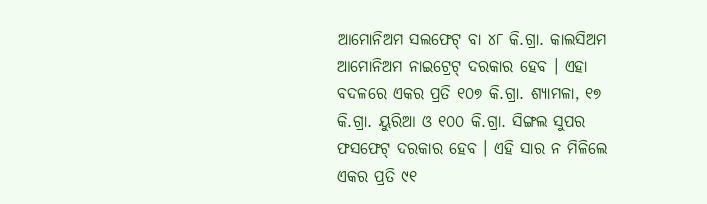ଆମୋନିଅମ ସଲଫେଟ୍ ବା ୪୮ କି.ଗ୍ରା. କାଲସିଅମ ଆମୋନିଅମ ନାଇଟ୍ରେଟ୍ ଦରକାର ହେବ । ଏହା ବଦଳରେ ଏକର ପ୍ରତି ୧୦୭ କି.ଗ୍ରା. ଶ୍ୟାମଳା, ୧୭ କି.ଗ୍ରା. ୟୁରିଆ ଓ ୧୦୦ କି.ଗ୍ରା. ସିଙ୍ଗଲ ସୁପର ଫସଫେଟ୍ ଦରକାର ହେବ । ଏହି ସାର ନ ମିଳିଲେ ଏକର ପ୍ରତି ୯୧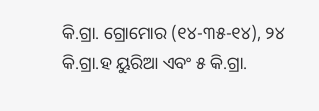କି.ଗ୍ରା. ଗ୍ରୋମୋର (୧୪-୩୫-୧୪), ୨୪ କି.ଗ୍ରା.ହ ୟୁରିଆ ଏବଂ ୫ କି.ଗ୍ରା.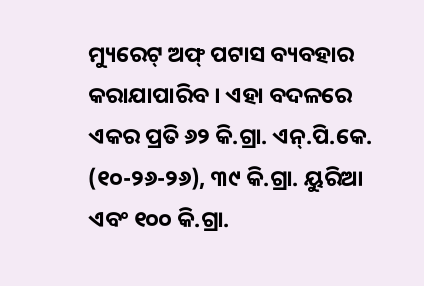ମ୍ୟୁରେଟ୍ ଅଫ୍ ପଟାସ ବ୍ୟବହାର କରାଯାପାରିବ । ଏହା ବଦଳରେ ଏକର ପ୍ରତି ୬୨ କି.ଗ୍ରା. ଏନ୍‌.ପି.କେ. (୧୦-୨୬-୨୬), ୩୯ କି.ଗ୍ରା. ୟୁରିଆ ଏବଂ ୧୦୦ କି.ଗ୍ରା.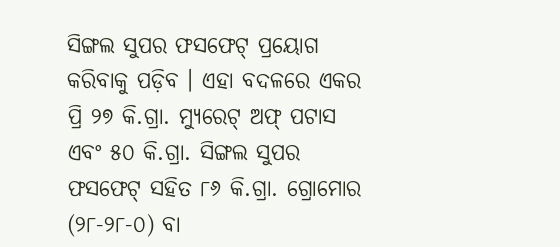ସିଙ୍ଗଲ ସୁପର ଫସଫେଟ୍ ପ୍ରୟୋଗ କରିବାକୁ ପଡ଼ିବ । ଏହା ବଦଳରେ ଏକର ପ୍ରି ୨୭ କି.ଗ୍ରା. ମ୍ୟୁରେଟ୍ ଅଫ୍ ପଟାସ ଏବଂ ୫୦ କି.ଗ୍ରା. ସିଙ୍ଗଲ ସୁପର ଫସଫେଟ୍ ସହିତ ୮୬ କି.ଗ୍ରା. ଗ୍ରୋମୋର (୨୮-୨୮-୦) ବା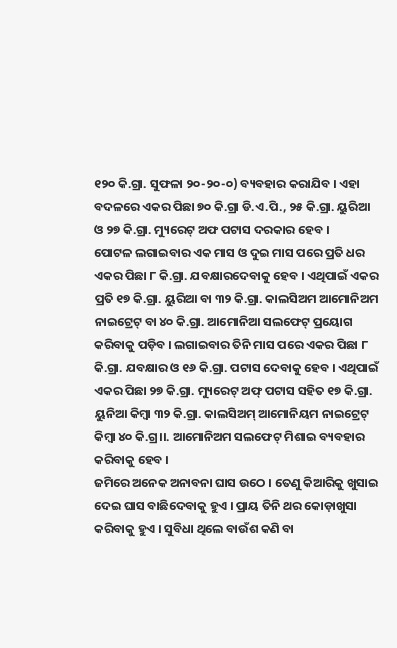୧୨୦ କି.ଗ୍ରା. ସୁଫଳା ୨୦-୨୦-୦) ବ୍ୟବହାର କରାଯିବ । ଏହା ବଦଳରେ ଏକର ପିଛା ୭୦ କି.ଗ୍ରା ଡି.ଏ.ପି., ୨୫ କି.ଗ୍ରା. ୟୁରିଆ ଓ ୨୭ କି.ଗ୍ରା. ମ୍ୟୁରେଟ୍ ଅଫ ପଟାସ ଦରକାର ହେବ ।
ପୋଟଳ ଲଗାଇବାର ଏକ ମାସ ଓ ଦୁଇ ମାସ ପରେ ପ୍ରତି ଧର ଏକର ପିଛା ୮ କି.ଗ୍ରା. ଯବକ୍ଷାରଦେବାକୁ ହେବ । ଏଥିପାଇଁ ଏକର ପ୍ରତି ୧୭ କି.ଗ୍ରା. ୟୁରିଆ ବା ୩୨ କି.ଗ୍ରା. କାଲସିଅମ ଆମୋନିଅମ ନାଇଟ୍ରେଟ୍ ବା ୪୦ କି.ଗ୍ରା. ଆମୋନିଆ ସଲଫେଟ୍ ପ୍ରୟୋଗ କରିବାକୁ ପଡ଼ିବ । ଲଗାଇବାର ତିନି ମାସ ପରେ ଏକର ପିଛା ୮ କି.ଗ୍ରା. ଯବକ୍ଷାର ଓ ୧୬ କି.ଗ୍ରା. ପଟାସ ଦେବାକୁ ହେବ । ଏଥିପାଇଁ ଏକର ପିଛା ୨୭ କି.ଗ୍ରା. ମ୍ୟୁରେଟ୍ ଅଫ୍ ପଟାସ ସହିତ ୧୭ କି.ଗ୍ରା. ୟୁନିଆ କିମ୍ବା ୩୨ କି.ଗ୍ରା. କାଲସିଅମ୍ ଆମୋନିୟମ ନାଇଟ୍ରେଟ୍ କିମ୍ବା ୪୦ କି.ଗ୍ର।।. ଆମୋନିଅମ ସଲଫେଟ୍ ମିଶାଇ ବ୍ୟବହାର କରିବାକୁ ହେବ ।
ଜମିରେ ଅନେକ ଅନାବନା ଘାସ ଉଠେ । ତେଣୁ କିଆରିକୁ ଖୁସାଇ ଦେଇ ଘାସ ବାଛିଦେବାକୁ ହୁଏ । ପ୍ରାୟ ତିନି ଥର କୋଡ଼ାଖୁସା କରିବାକୁ ହୁଏ । ସୁବିଧା ଥିଲେ ବାଉଁଶ କଣି ବା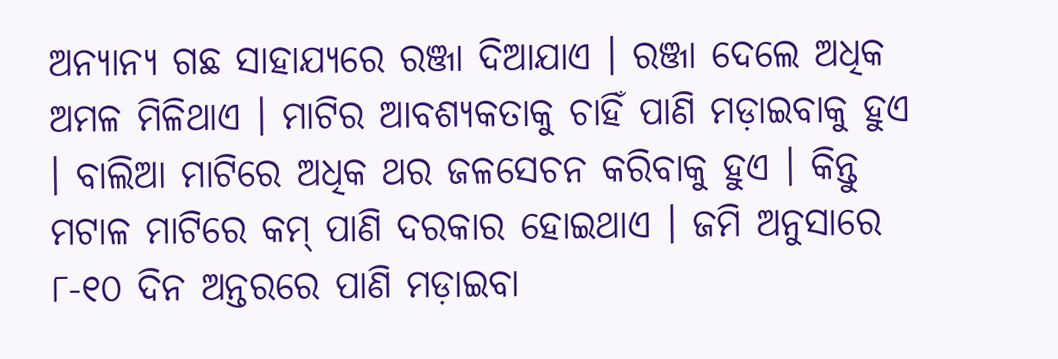ଅନ୍ୟାନ୍ୟ ଗଛ ସାହାଯ୍ୟରେ ରଞ୍ଜା ଦିଆଯାଏ । ରଞ୍ଜା ଦେଲେ ଅଧିକ ଅମଳ ମିଳିଥାଏ । ମାଟିର ଆବଶ୍ୟକତାକୁ ଚାହିଁ ପାଣି ମଡ଼ାଇବାକୁ ହୁଏ । ବାଲିଆ ମାଟିରେ ଅଧିକ ଥର ଜଳସେଚନ କରିବାକୁ ହୁଏ । କିନ୍ତୁ ମଟାଳ ମାଟିରେ କମ୍ ପାଣି ଦରକାର ହୋଇଥାଏ । ଜମି ଅନୁସାରେ ୮-୧୦ ଦିନ ଅନ୍ତରରେ ପାଣି ମଡ଼ାଇବା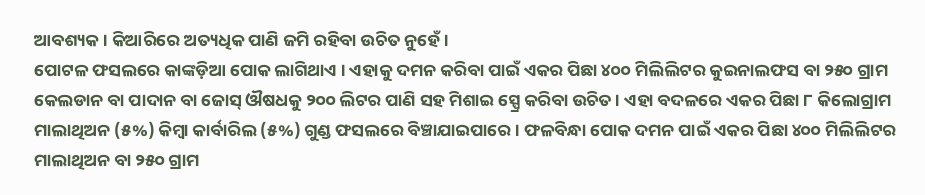ଆବଶ୍ୟକ । କିଆରିରେ ଅତ୍ୟଧିକ ପାଣି ଜମି ରହିବା ଉଚିତ ନୁହେଁ ।
ପୋଟଳ ଫସଲରେ କାଙ୍କଡ଼ିଆ ପୋକ ଲାଗିଥାଏ । ଏହାକୁ ଦମନ କରିବା ପାଇଁ ଏକର ପିଛା ୪୦୦ ମିଲିଲିଟର କୁଇନାଲଫସ ବା ୨୫୦ ଗ୍ରାମ କେଲଡାନ ବା ପାଦାନ ବା ଜୋସ୍ ଔଷଧକୁ ୨୦୦ ଲିଟର ପାଣି ସହ ମିଶାଇ ସ୍ପ୍ରେ କରିବା ଉଚିତ । ଏହା ବଦଳରେ ଏକର ପିଛା ୮ କିଲୋଗ୍ରାମ ମାଲାଥିଅନ (୫%) କିମ୍ବା କାର୍ବାରିଲ (୫%) ଗୁଣ୍ଡ ଫସଲରେ ବିଞ୍ଚାଯାଇପାରେ । ଫଳବିନ୍ଧା ପୋକ ଦମନ ପାଇଁ ଏକର ପିଛା ୪୦୦ ମିଲିଲିଟର ମାଲାଥିଅନ ବା ୨୫୦ ଗ୍ରାମ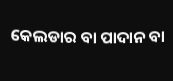କେଲଡାର ବା ପାଦାନ ବା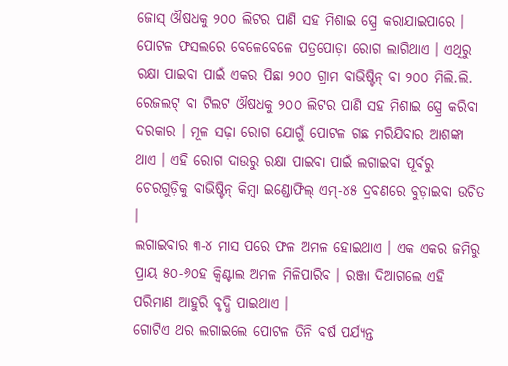ଜୋସ୍ ଔଷଧକୁ ୨୦୦ ଲିଟର ପାଣି ସହ ମିଶାଇ ସ୍ପ୍ରେ କରାଯାଇପାରେ ।
ପୋଟଳ ଫସଲରେ ବେଳେବେଳେ ପତ୍ରପୋଡ଼ା ରୋଗ ଲାଗିଥାଏ । ଏଥିରୁ ରକ୍ଷା ପାଇବା ପାଇଁ ଏକର ପିଛା ୨୦୦ ଗ୍ରାମ ବାଭିଷ୍ଟିନ୍ ବା ୨୦୦ ମିଲି.ଲି. ରେଜଲଟ୍ ବା ଟିଲଟ ଔଷଧକୁ ୨୦୦ ଲିଟର ପାଣି ସହ ମିଶାଇ ସ୍ପ୍ରେ କରିବା ଦରକାର । ମୂଳ ସଢ଼ା ରୋଗ ଯୋଗୁଁ ପୋଟଳ ଗଛ ମରିଯିବାର ଆଶଙ୍କା ଥାଏ । ଏହି ରୋଗ ଦାଉରୁ ରକ୍ଷା ପାଇବା ପାଇଁ ଲଗାଇବା ପୂର୍ବରୁ ଚେରଗୁଡ଼ିକୁ ବାଭିଷ୍ଟିନ୍ କିମ୍ବା ଇଣ୍ଡୋଫିଲ୍ ଏମ୍‌-୪୫ ଦ୍ରବଣରେ ବୁଡ଼ାଇବା ଉଚିତ ।
ଲଗାଇବାର ୩-୪ ମାସ ପରେ ଫଳ ଅମଳ ହୋଇଥାଏ । ଏକ ଏକର ଜମିରୁ ପ୍ରାୟ ୫୦-୬୦ହ କ୍ୱିଣ୍ଟାଲ ଅମଳ ମିଳିପାରିବ । ରଞ୍ଜା ଦିଆଗଲେ ଏହି ପରିମାଣ ଆହୁରି ବୃଦ୍ଧି ପାଇଥାଏ ।
ଗୋଟିଏ ଥର ଲଗାଇଲେ ପୋଟଳ ତିନି ବର୍ଷ ପର୍ଯ୍ୟନ୍ତ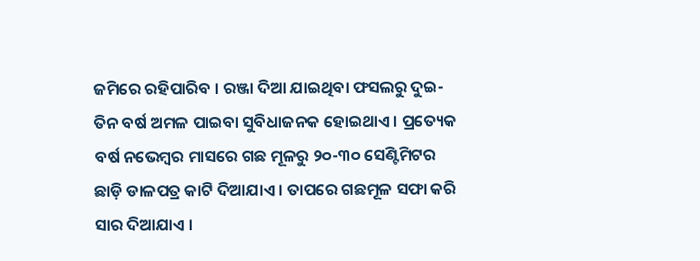ଜମିରେ ରହିପାରିବ । ରଞ୍ଜା ଦିଆ ଯାଇଥିବା ଫସଲରୁ ଦୁଇ-ତିନ ବର୍ଷ ଅମଳ ପାଇବା ସୁବିଧାଜନକ ହୋଇଥାଏ । ପ୍ରତ୍ୟେକ ବର୍ଷ ନଭେମ୍ବର ମାସରେ ଗଛ ମୂଳରୁ ୨୦-୩୦ ସେଣ୍ଟିମିଟର ଛାଡ଼ି ଡାଳପତ୍ର କାଟି ଦିଆଯାଏ । ତାପରେ ଗଛମୂଳ ସଫା କରି ସାର ଦିଆଯାଏ ।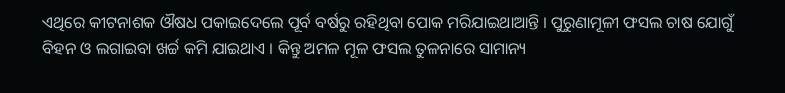ଏଥିରେ କୀଟନାଶକ ଔଷଧ ପକାଇଦେଲେ ପୂର୍ବ ବର୍ଷରୁ ରହିଥିବା ପୋକ ମରିଯାଇଥାଆନ୍ତି । ପୁରୁଣାମୂଳୀ ଫସଲ ଚାଷ ଯୋଗୁଁ ବିହନ ଓ ଲଗାଇବା ଖର୍ଚ୍ଚ କମି ଯାଇଥାଏ । କିନ୍ତୁ ଅମଳ ମୂଳ ଫସଲ ତୁଳନାରେ ସାମାନ୍ୟ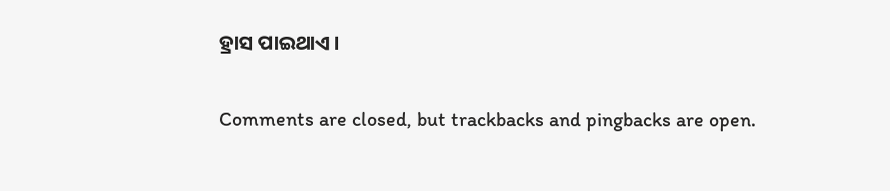ହ୍ରାସ ପାଇଥାଏ ।

Comments are closed, but trackbacks and pingbacks are open.